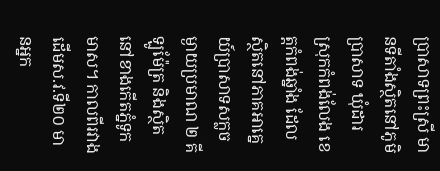ប្រាសាទព្រះស្រី មានទីតាំងស្ថិតនៅភូមិប្រាសាទ ឃុំដារ ស្រុកកំពង់លែង ខេត្តកំពង់ឆ្នាំង ដែលស្ថិតនៅភាគអាគ្នេយ៍ប្រាសាទសក្លចម្ងាយប្រមាណ ២ គីឡូម៉ែត្រ និងស្ថិតនៅខាងកើតភ្នំទូកមាស។ កាលពីរវាងដើមស.វ.ទី២០ មានអ្នក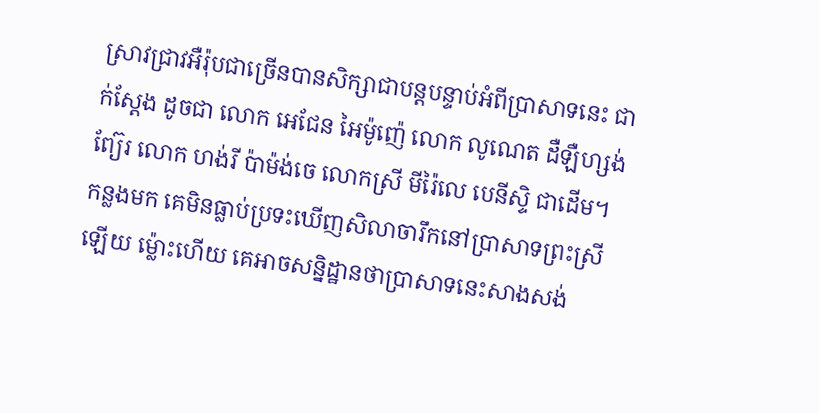ស្រាវជ្រាវអឺរ៉ុបជាច្រើនបានសិក្សាជាបន្តបន្ទាប់អំពីប្រាសាទនេះ ជាក់ស្តែង ដូចជា លោក អេជែន អៃម៉ូញ៉េ លោក លូណេត ដឺឡឺហ្សង់ព្យ៊ែរ លោក ហង់រី ប៉ាម៉ង់ចេ លោកស្រី មីរ៉ៃលេ បេនីស្ទិ ជាដើម។ កន្លងមក គេមិនធ្លាប់ប្រទះឃើញសិលាចារឹកនៅប្រាសាទព្រះស្រីឡើយ ម្ល៉ោះហើយ គេអាចសន្និដ្ឋានថាប្រាសាទនេះសាងសង់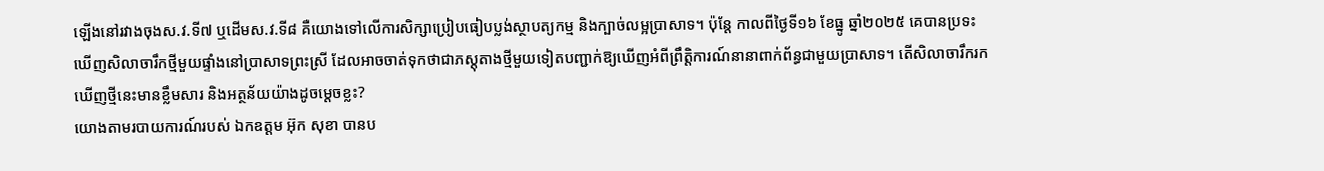ឡើងនៅរវាងចុងស.វ.ទី៧ ឬដើមស.វ.ទី៨ គឺយោងទៅលើការសិក្សាប្រៀបធៀបប្លង់ស្ថាបត្យកម្ម និងក្បាច់លម្អប្រាសាទ។ ប៉ុន្តែ កាលពីថ្ងៃទី១៦ ខែធ្នូ ឆ្នាំ២០២៥ គេបានប្រទះឃើញសិលាចារឹកថ្មីមួយផ្ទាំងនៅប្រាសាទព្រះស្រី ដែលអាចចាត់ទុកថាជាភស្តុតាងថ្មីមួយទៀតបញ្ជាក់ឱ្យឃើញអំពីព្រឹត្តិការណ៍នានាពាក់ព័ន្ធជាមួយប្រាសាទ។ តើសិលាចារឹករកឃើញថ្មីនេះមានខ្លឹមសារ និងអត្ថន័យយ៉ាងដូចម្តេចខ្លះ?
យោងតាមរបាយការណ៍របស់ ឯកឧត្តម អ៊ុក សុខា បានប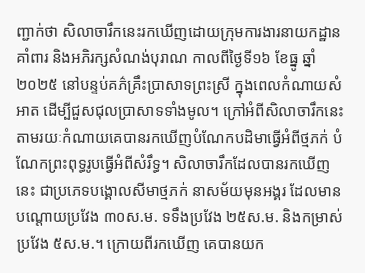ញ្ជាក់ថា សិលាចារឹកនេះរកឃើញដោយក្រុមការងារនាយកដ្ឋានគាំពារ និងអភិរក្សសំណង់បុរាណ កាលពីថ្ងៃទី១៦ ខែធ្នូ ឆ្នាំ២០២៥ នៅបន្ទប់គភ៌គ្រឹះប្រាសាទព្រះស្រី ក្នុងពេលកំណាយសំអាត ដើម្បីជួសជុលប្រាសាទទាំងមូល។ ក្រៅអំពីសិលាចារឹកនេះ តាមរយៈកំណាយគេបានរកឃើញបំណែកបដិមាធ្វើអំពីថ្មភក់ បំណែកព្រះពុទ្ធរូបធ្វើអំពីសំរឹទ្ធ។ សិលាចារឹកដែលបានរកឃើញនេះ ជាប្រភេទបង្គោលសីមាថ្មភក់ នាសម័យមុនអង្គរ ដែលមានបណ្តោយប្រវែង ៣០ស.ម. ទទឹងប្រវែង ២៥ស.ម. និងកម្រាស់ប្រវែង ៥ស.ម.។ ក្រោយពីរកឃើញ គេបានយក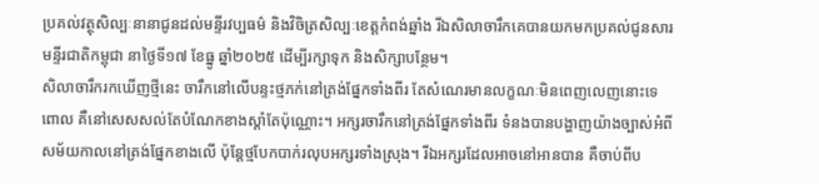ប្រគល់វត្ថុសិល្បៈនានាជូនដល់មន្ទីរវប្បធម៌ និងវិចិត្រសិល្បៈខេត្តកំពង់ឆ្នាំង រីឯសិលាចារឹកគេបានយកមកប្រគល់ជូនសារមន្ទីរជាតិកម្ពុជា នាថ្ងៃទី១៧ ខែធ្នូ ឆ្នាំ២០២៥ ដើម្បីរក្សាទុក និងសិក្សាបន្ថែម។
សិលាចារឹករកឃើញថ្មីនេះ ចារឹកនៅលើបន្ទះថ្មភក់នៅត្រង់ផ្នែកទាំងពីរ តែសំណេរមានលក្ខណៈមិនពេញលេញនោះទេ ពោល គឺនៅសេសសល់តែបំណែកខាងស្តាំតែប៉ុណ្ណោះ។ អក្សរចារឹកនៅត្រង់ផ្នែកទាំងពីរ ទំនងបានបង្ហាញយ៉ាងច្បាស់អំពីសម័យកាលនៅត្រង់ផ្នែកខាងលើ ប៉ុន្តែថ្មបែកបាក់រលុបអក្សរទាំងស្រុង។ រីឯអក្សរដែលអាចនៅអានបាន គឺចាប់ពីប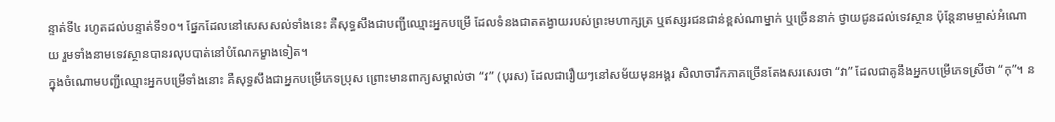ន្ទាត់ទី៤ រហូតដល់បន្ទាត់ទី១០។ ផ្នែកដែលនៅសេសសល់ទាំងនេះ គឺសុទ្ធសឹងជាបញ្ជីឈ្មោះអ្នកបម្រើ ដែលទំនងជាតតង្វាយរបស់ព្រះមហាក្សត្រ ឬឥស្សរជនជាន់ខ្ពស់ណាម្នាក់ ឬច្រើននាក់ ថ្វាយជូនដល់ទេវស្ថាន ប៉ុន្តែនាមម្ចាស់អំណោយ រួមទាំងនាមទេវស្ថានបានរលុបបាត់នៅបំណែកម្ខាងទៀត។
ក្នុងចំណោមបញ្ជីឈ្មោះអ្នកបម្រើទាំងនោះ គឺសុទ្ធសឹងជាអ្នកបម្រើភេទប្រុស ព្រោះមានពាក្យសម្គាល់ថា “វ” (បុរស) ដែលជារឿយៗនៅសម័យមុនអង្គរ សិលាចារឹកភាគច្រើនតែងសរសេរថា “វា” ដែលជាគូនឹងអ្នកបម្រើភេទស្រីថា “កុ”។ ន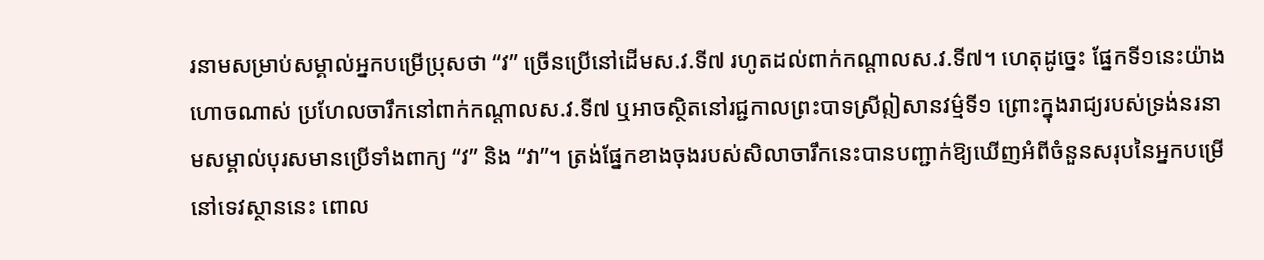រនាមសម្រាប់សម្គាល់អ្នកបម្រើប្រុសថា “វ” ច្រើនប្រើនៅដើមស.វ.ទី៧ រហូតដល់ពាក់កណ្តាលស.វ.ទី៧។ ហេតុដូច្នេះ ផ្នែកទី១នេះយ៉ាងហោចណាស់ ប្រហែលចារឹកនៅពាក់កណ្តាលស.វ.ទី៧ ឬអាចស្ថិតនៅរជ្ជកាលព្រះបាទស្រីឦសានវម៌្មទី១ ព្រោះក្នុងរាជ្យរបស់ទ្រង់នរនាមសម្គាល់បុរសមានប្រើទាំងពាក្យ “វ” និង “វា”។ ត្រង់ផ្នែកខាងចុងរបស់សិលាចារឹកនេះបានបញ្ជាក់ឱ្យឃើញអំពីចំនួនសរុបនៃអ្នកបម្រើនៅទេវស្ថាននេះ ពោល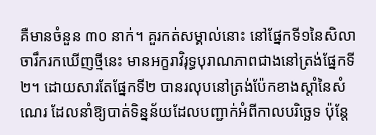គឺមានចំនួន ៣០ នាក់។ គួរកត់សម្គាល់នោះ នៅផ្នែកទី១នៃសិលាចារឹករកឃើញថ្មីនេះ មានអក្ខរាវិរុទ្ធបុរាណភាពជាងនៅត្រង់ផ្នែកទី២។ ដោយសារតែផ្នែកទី២ បានរលុបនៅត្រង់ប៉ែកខាងស្តាំនៃសំណេរ ដែលនាំឱ្យបាត់ទិន្នន័យដែលបញ្ជាក់អំពីកាលបរិច្ឆេទ ប៉ុន្តែ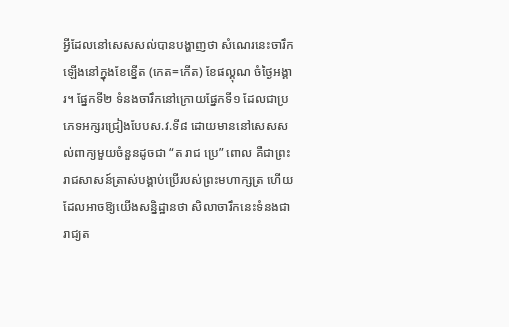អ្វីដែលនៅសេសសល់បានបង្ហាញថា សំណេរនេះចារឹកឡើងនៅក្នុងខែខ្នើត (កេត=កើត) ខែផល្គុណ ចំថ្ងៃអង្គារ។ ផ្នែកទី២ ទំនងចារឹកនៅក្រោយផ្នែកទី១ ដែលជាប្រភេទអក្សរជ្រៀងបែបស.វ.ទី៨ ដោយមាននៅសេសសល់ពាក្យមួយចំនួនដូចជា “ត រាជ ប្រេ” ពោល គឺជាព្រះរាជសាសន៍ត្រាស់បង្គាប់ប្រើរបស់ព្រះមហាក្សត្រ ហើយដែលអាចឱ្យយើងសន្និដ្ឋានថា សិលាចារឹកនេះទំនងជារាជ្យត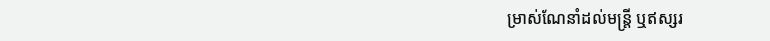ម្រាស់ណែនាំដល់មន្រ្តី ឬឥស្សរ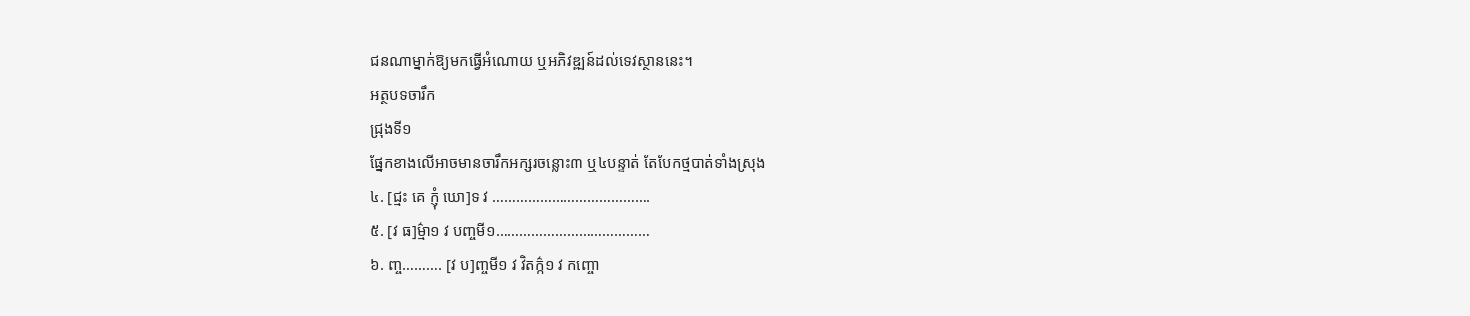ជនណាម្នាក់ឱ្យមកធ្វើអំណោយ ឬអភិវឌ្ឍន៍ដល់ទេវស្ថាននេះ។
អត្ថបទចារឹក
ជ្រុងទី១
ផ្នែកខាងលើអាចមានចារឹកអក្សរចន្លោះ៣ ឬ៤បន្ទាត់ តែបែកថ្មបាត់ទាំងស្រុង
៤. [ជ្មះ គេ ក្ញុំ ឃោ]ទ វ ………………………………….
៥. [វ ធ]ម៌្មា១ វ បញ្ចមី១…………………………………
៦. ញ្ច………. [វ ប]ញ្ចមី១ វ វិតក៌្ក១ វ កញ្ចោ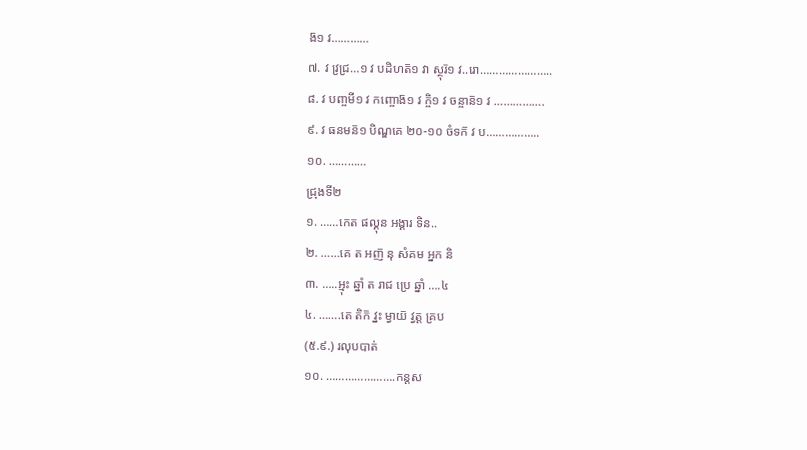ង៑១ វ…………
៧. វ វ្រជ្រ…១ វ បដិហត៑១ វា ស្ថុរ៑១ វ..រោ…………………..
៨. វ បញ្ចមី១ វ កញ្ចោង៑១ វ ក្ចិ១ វ ចន្ចាន៑១ វ …………….
៩. វ ធនមន៑១ បិណ្ឌគេ ២០-១០ ចំទក៑ វ ប……………..
១០. …………
ជ្រុងទី២
១. ……កេត ផល្គុន អង្គារ ទិន..
២. ……គេ ត អញ៑ នុ សំគម អ្នក និ
៣. …..អ្មុះ ឆ្នាំ ត រាជ ប្រេ ឆ្នាំ ….៤
៤. …….តេ តិក៑ វ្នះ ម្វាយ៑ វ្វត្ត គ្រប
(៥.៩.) រលុបបាត់
១០. ………………….កន្តស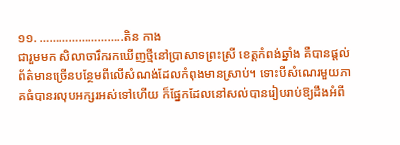១១. ……………………..តិន កាង
ជារួមមក សិលាចារឹករកឃើញថ្មីនៅប្រាសាទព្រះស្រី ខេត្តកំពង់ឆ្នាំង គឺបានផ្តល់ព័ត៌មានច្រើនបន្ថែមពីលើសំណង់ដែលកំពុងមានស្រាប់។ ទោះបីសំណេរមួយភាគធំបានរលុបអក្សរអស់ទៅហើយ ក៏ផ្នែកដែលនៅសល់បានរៀបរាប់ឱ្យដឹងអំពី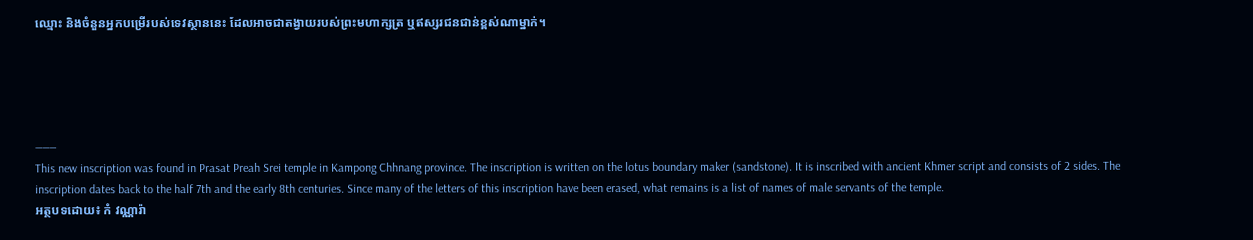ឈ្មោះ និងចំនួនអ្នកបម្រើរបស់ទេវស្ថាននេះ ដែលអាចជាតង្វាយរបស់ព្រះមហាក្សត្រ ឬឥស្សរជនជាន់ខ្ពស់ណាម្នាក់។





———
This new inscription was found in Prasat Preah Srei temple in Kampong Chhnang province. The inscription is written on the lotus boundary maker (sandstone). It is inscribed with ancient Khmer script and consists of 2 sides. The inscription dates back to the half 7th and the early 8th centuries. Since many of the letters of this inscription have been erased, what remains is a list of names of male servants of the temple.
អត្ថបទដោយ៖ កំ វណ្ណារ៉ា